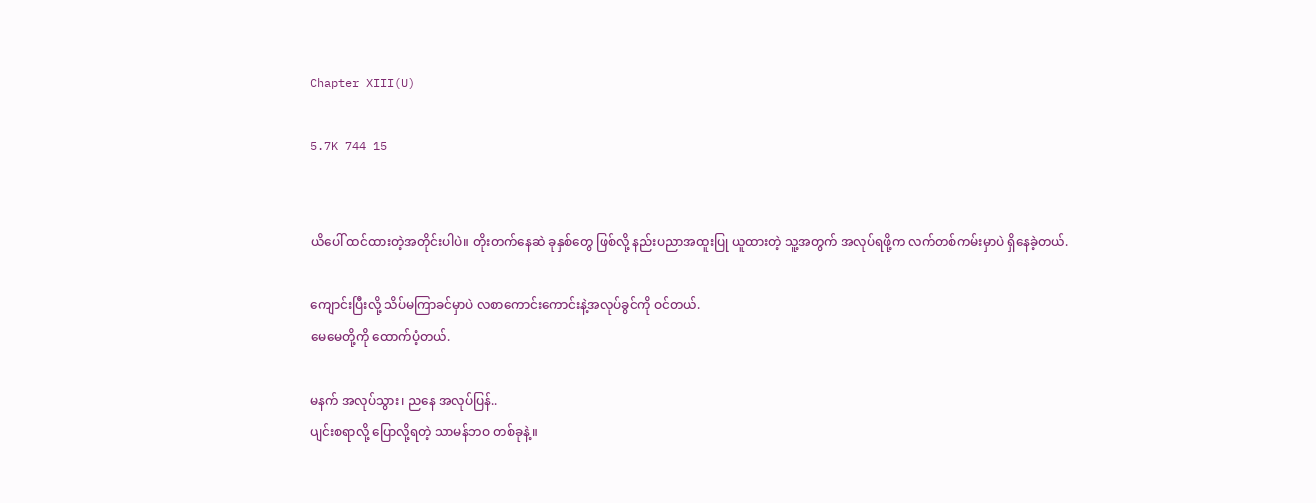Chapter XIII(U)

5.7K 744 15


ယိပေါ် ထင်ထားတဲ့အတိုင်းပါပဲ။ တိုးတက်နေဆဲ ခုနှစ်တွေ ဖြစ်လို့ နည်းပညာအထူးပြု ယူထားတဲ့ သူ့အတွက် အလုပ်ရဖို့က လက်တစ်ကမ်းမှာပဲ ရှိနေခဲ့တယ်.

ကျောင်းပြီးလို့ သိပ်မကြာခင်မှာပဲ လစာကောင်းကောင်းနဲ့အလုပ်ခွင်ကို ဝင်တယ်.
မေမေတို့ကို ထောက်ပံ့တယ်.

မနက် အလုပ်သွား၊ ညနေ အလုပ်ပြန်..
ပျင်းစရာလို့ ပြောလို့ရတဲ့ သာမန်ဘဝ တစ်ခုနဲ့။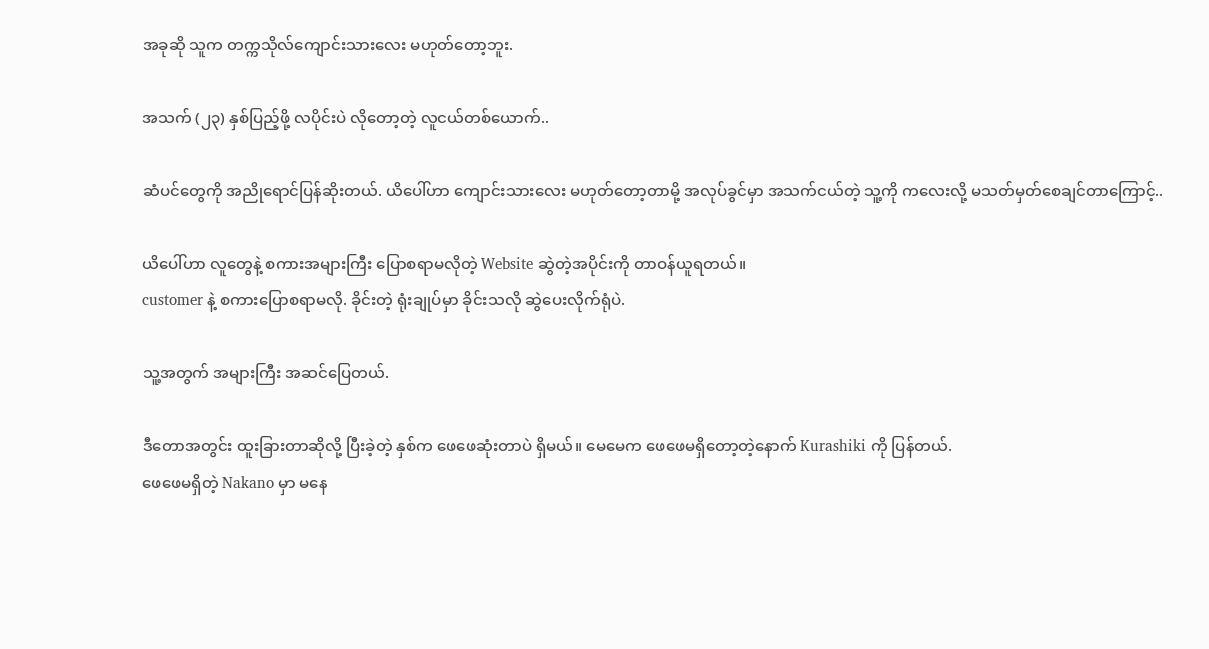အခုဆို သူက တက္ကသိုလ်ကျောင်းသားလေး မဟုတ်တော့ဘူး.

အသက် (၂၃) နှစ်ပြည့်ဖို့ လပိုင်းပဲ လိုတော့တဲ့ လူငယ်တစ်ယောက်..

ဆံပင်တွေကို အညိုရောင်ပြန်ဆိုးတယ်. ယိပေါ်ဟာ ကျောင်းသားလေး မဟုတ်တော့တာမို့ အလုပ်ခွင်မှာ အသက်ငယ်တဲ့ သူ့ကို ကလေးလို့ မသတ်မှတ်စေချင်တာကြောင့်..

ယိပေါ်ဟာ လူတွေနဲ့ စကားအများကြီး ပြောစရာမလိုတဲ့ Website ဆွဲတဲ့အပိုင်းကို တာဝန်ယူရတယ်။
customer နဲ့ စကားပြောစရာမလို. ခိုင်းတဲ့ ရုံးချုပ်မှာ ခိုင်းသလို ဆွဲပေးလိုက်ရုံပဲ.

သူ့အတွက် အများကြီး အဆင်ပြေတယ်.

ဒီတောအတွင်း ထူးခြားတာဆိုလို့ ပြီးခဲ့တဲ့ နှစ်က ဖေဖေဆုံးတာပဲ ရှိမယ်။ မေမေက ဖေဖေမရှိတော့တဲ့နောက် Kurashiki ကို ပြန်တယ်.
ဖေဖေမရှိတဲ့ Nakano မှာ မနေ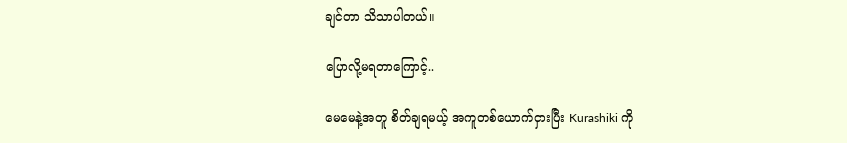ချင်တာ သိသာပါတယ်။

ပြောလို့မရတာကြောင့်..

မေမေနဲ့အတူ စိတ်ချရမယ့် အကူတစ်ယောက်ငှားပြီး Kurashiki ကို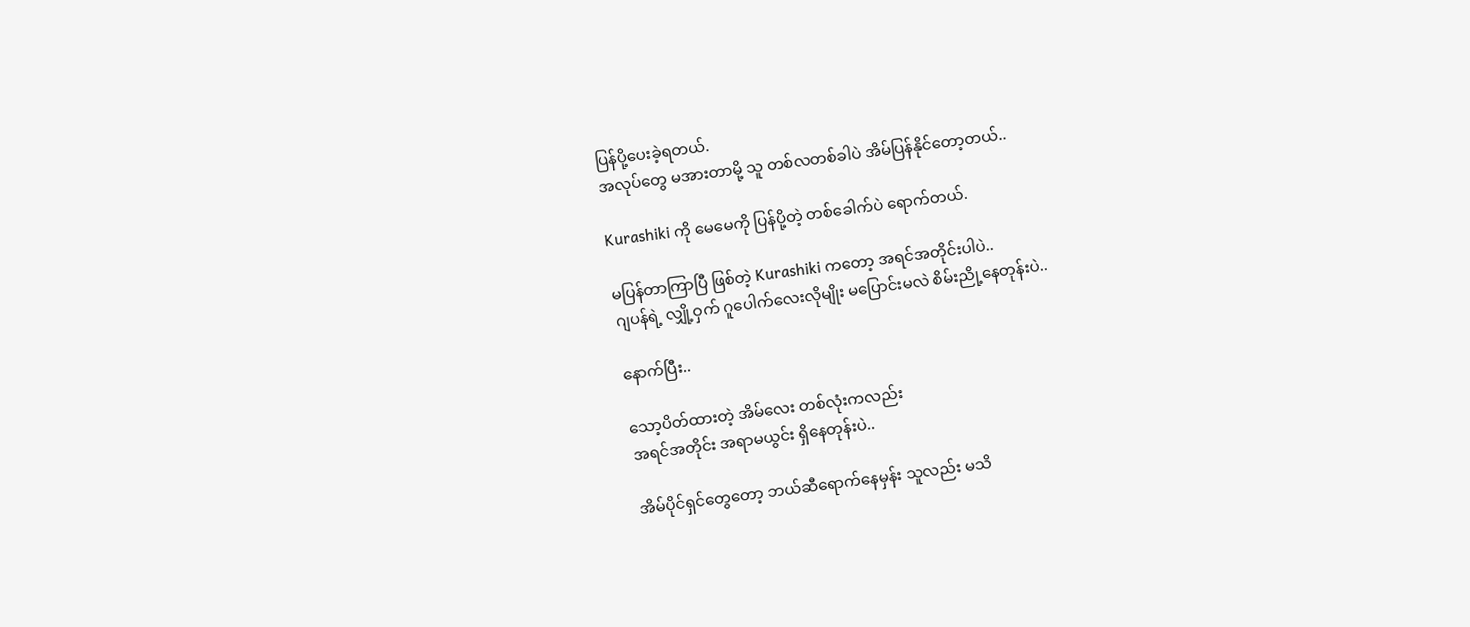ပြန်ပို့ပေးခဲ့ရတယ်.
အလုပ်တွေ မအားတာမို့ သူ တစ်လတစ်ခါပဲ အိမ်ပြန်နိုင်တော့တယ်..

Kurashiki ကို မေမေကို ပြန်ပို့တဲ့ တစ်ခေါက်ပဲ ရောက်တယ်.

မပြန်တာကြာပြီ ဖြစ်တဲ့ Kurashiki ကတော့ အရင်အတိုင်းပါပဲ..
ဂျပန်ရဲ့ လျှို့ဝှက် ဂူပေါက်လေးလိုမျိုး မပြောင်းမလဲ စိမ်းညို့နေတုန်းပဲ..

နောက်ပြီး..

သော့ပိတ်ထားတဲ့ အိမ်လေး တစ်လုံးကလည်း
အရင်အတိုင်း အရာမယွင်း ရှိနေတုန်းပဲ..

အိမ်ပိုင်ရှင်တွေတော့ ဘယ်ဆီရောက်နေမှန်း သူလည်း မသိ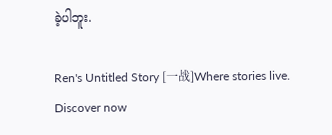ခဲ့ပါဘူး.

Ren's Untitled Story [一战]Where stories live. Discover now